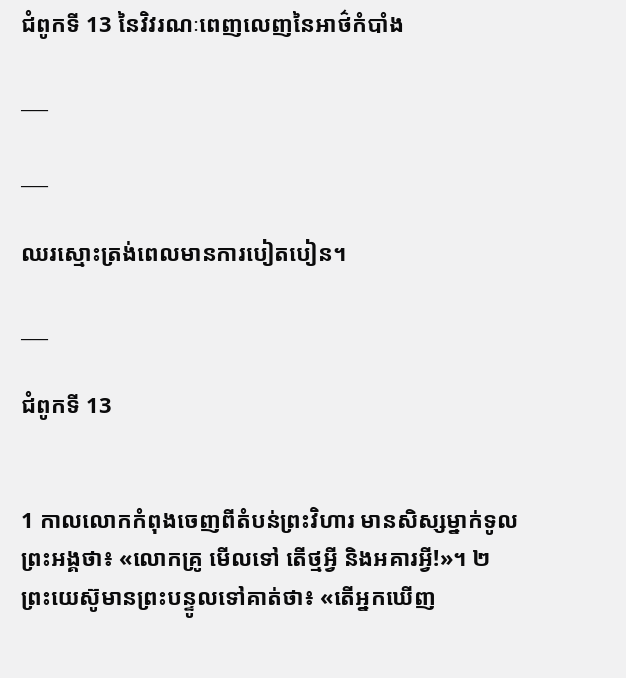ជំពូកទី 13 នៃវិវរណៈពេញលេញនៃអាថ៌កំបាំង

___

___

ឈរស្មោះត្រង់ពេលមានការបៀតបៀន។

___

ជំពូកទី 13


1 កាលលោកកំពុងចេញពីតំបន់ព្រះវិហារ មានសិស្សម្នាក់ទូលព្រះអង្គថា៖ «លោកគ្រូ មើលទៅ តើថ្មអ្វី និងអគារអ្វី!»។ ២ ព្រះយេស៊ូមានព្រះបន្ទូលទៅគាត់ថា៖ «តើអ្នកឃើញ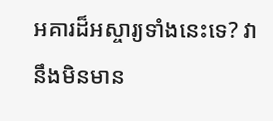អគារដ៏អស្ចារ្យទាំងនេះទេ? វានឹងមិនមាន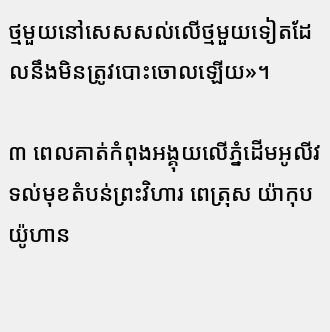ថ្មមួយនៅសេសសល់លើថ្មមួយទៀតដែលនឹងមិនត្រូវបោះចោលឡើយ»។

៣ ពេលគាត់កំពុងអង្គុយលើភ្នំដើមអូលីវ ទល់មុខតំបន់ព្រះវិហារ ពេត្រុស យ៉ាកុប យ៉ូហាន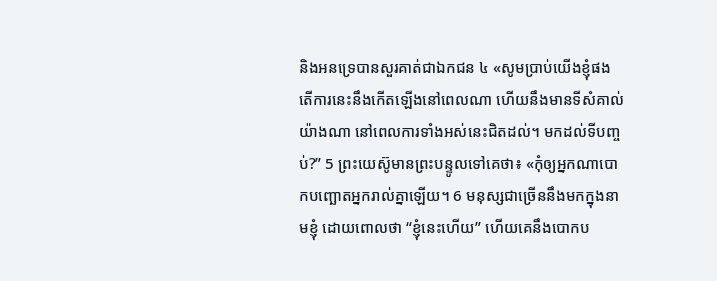និងអនទ្រេបានសួរគាត់ជាឯកជន ៤ «សូមប្រាប់យើងខ្ញុំផង តើការនេះនឹងកើតឡើងនៅពេលណា ហើយនឹងមានទីសំគាល់យ៉ាងណា នៅពេលការទាំងអស់នេះជិតដល់។ មកដល់ទីបញ្ចប់?” 5 ព្រះយេស៊ូមានព្រះបន្ទូលទៅគេថា៖ «កុំឲ្យអ្នកណាបោកបញ្ឆោតអ្នករាល់គ្នាឡើយ។ 6 មនុស្សជាច្រើននឹងមកក្នុងនាមខ្ញុំ ដោយពោលថា “ខ្ញុំនេះហើយ” ហើយគេនឹងបោកប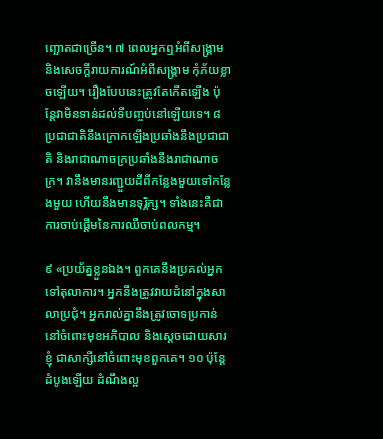ញ្ឆោតជាច្រើន។ ៧ ពេលអ្នកឮអំពីសង្គ្រាម និងសេចក្ដីរាយការណ៍អំពីសង្គ្រាម កុំភ័យខ្លាចឡើយ។ រឿងបែបនេះត្រូវតែកើតឡើង ប៉ុន្តែវាមិនទាន់ដល់ទីបញ្ចប់នៅឡើយទេ។ ៨ ប្រជាជាតិនឹងក្រោកឡើងប្រឆាំងនឹងប្រជាជាតិ និងរាជាណាចក្រប្រឆាំងនឹងរាជាណាចក្រ។ វានឹងមានរញ្ជួយដីពីកន្លែងមួយទៅកន្លែងមួយ ហើយនឹងមានទុរ្ភិក្ស។ ទាំងនេះគឺជាការចាប់ផ្តើមនៃការឈឺចាប់ពលកម្ម។

៩ «ប្រយ័ត្នខ្លួនឯង។ ពួកគេនឹងប្រគល់អ្នកទៅតុលាការ។ អ្នកនឹងត្រូវវាយដំនៅក្នុងសាលាប្រជុំ។ អ្នករាល់គ្នានឹងត្រូវចោទប្រកាន់នៅចំពោះមុខអភិបាល និងស្ដេចដោយសារខ្ញុំ ជាសាក្សីនៅចំពោះមុខពួកគេ។ ១០ ប៉ុន្តែដំបូងឡើយ ដំណឹងល្អ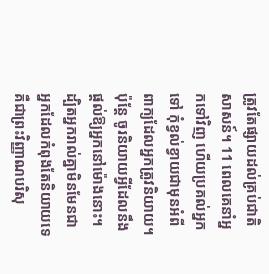ត្រូវតែផ្សាយដល់គ្រប់ជាតិសាសន៍។ 11 ពេលគេនាំអ្នកទៅវិញ ហើយប្រគល់អ្នកទៅ កុំខ្វល់ខ្វាយជាមុនអំពីពាក្យដែលអ្នកត្រូវនិយាយ។ ប៉ុន្តែ ចូរនិយាយអ្វីដែលនឹងផ្តល់ឱ្យអ្នកនៅម៉ោងនោះ។ ដ្បិតអ្នករាល់គ្នាមិនមែនជាអ្នកដែលកំពុងតែនិយាយទេ គឺជាព្រះវិញ្ញាណបរិសុ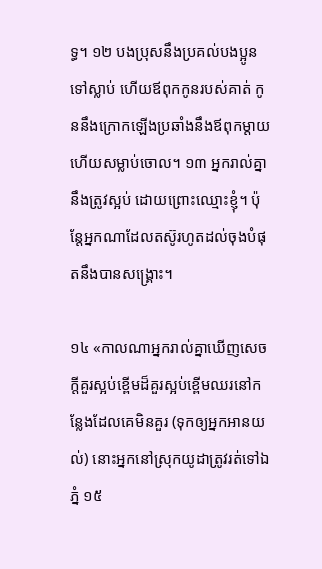ទ្ធ។ ១២ បងប្រុសនឹងប្រគល់បងប្អូនទៅស្លាប់ ហើយឪពុកកូនរបស់គាត់ កូននឹងក្រោកឡើងប្រឆាំងនឹងឪពុកម្ដាយ ហើយសម្លាប់ចោល។ ១៣ អ្នករាល់គ្នានឹងត្រូវស្អប់ ដោយព្រោះឈ្មោះខ្ញុំ។ ប៉ុន្តែអ្នកណាដែលតស៊ូរហូតដល់ចុងបំផុតនឹងបានសង្គ្រោះ។

១៤ «កាលណាអ្នករាល់គ្នាឃើញសេចក្ដីគួរស្អប់ខ្ពើមដ៏គួរស្អប់ខ្ពើមឈរនៅកន្លែងដែលគេមិនគួរ (ទុកឲ្យអ្នកអានយល់) នោះអ្នកនៅស្រុកយូដាត្រូវរត់ទៅឯភ្នំ ១៥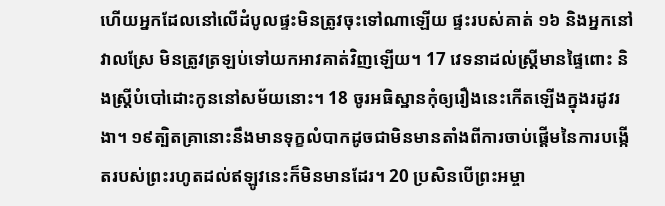ហើយអ្នកដែលនៅលើដំបូលផ្ទះមិនត្រូវចុះទៅណាឡើយ ផ្ទះរបស់គាត់ ១៦ និងអ្នកនៅវាលស្រែ មិនត្រូវត្រឡប់ទៅយកអាវគាត់វិញឡើយ។ 17 វេទនាដល់ស្ត្រីមានផ្ទៃពោះ និងស្ត្រីបំបៅដោះកូននៅសម័យនោះ។ 18 ចូរអធិស្ឋានកុំឲ្យរឿងនេះកើតឡើងក្នុងរដូវរងា។ ១៩ត្បិតគ្រានោះនឹងមានទុក្ខលំបាកដូចជាមិនមានតាំងពីការចាប់ផ្ដើមនៃការបង្កើតរបស់ព្រះរហូតដល់ឥឡូវនេះក៏មិនមានដែរ។ 20 ប្រសិនបើព្រះអម្ចា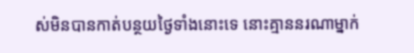ស់មិនបានកាត់បន្ថយថ្ងៃទាំងនោះទេ នោះគ្មាននរណាម្នាក់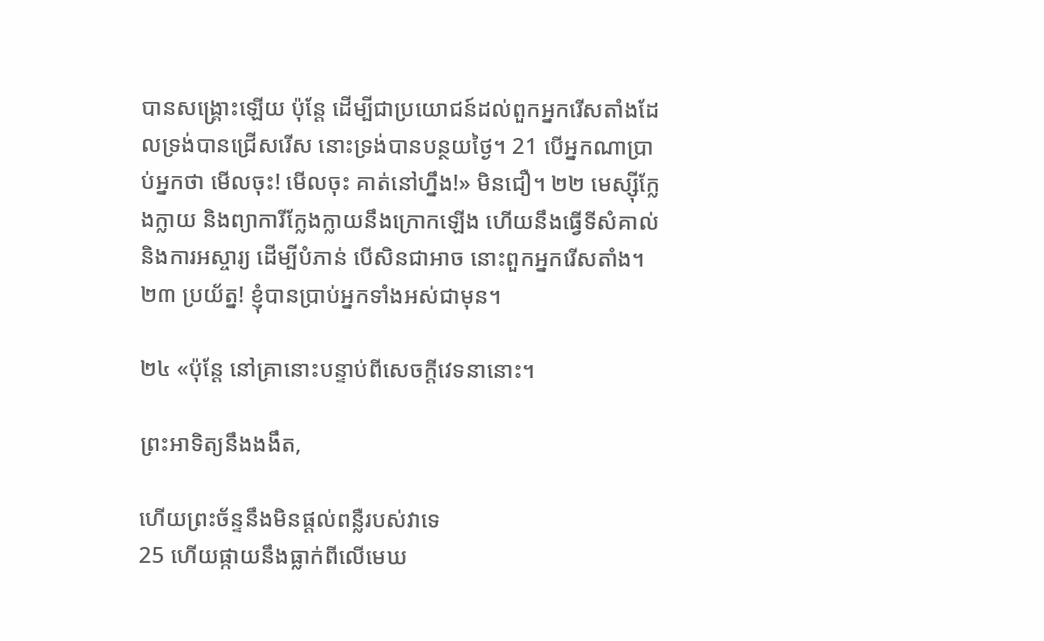បានសង្គ្រោះឡើយ ប៉ុន្តែ ដើម្បីជាប្រយោជន៍ដល់ពួកអ្នករើសតាំងដែលទ្រង់បានជ្រើសរើស នោះទ្រង់បានបន្ថយថ្ងៃ។ 21 បើអ្នកណាប្រាប់អ្នកថា មើលចុះ! មើលចុះ គាត់នៅហ្នឹង!» មិនជឿ។ ២២ មេស្ស៊ីក្លែងក្លាយ និងព្យាការីក្លែងក្លាយនឹងក្រោកឡើង ហើយនឹងធ្វើទីសំគាល់ និងការអស្ចារ្យ ដើម្បីបំភាន់ បើសិនជាអាច នោះពួកអ្នករើសតាំង។ ២៣ ប្រយ័ត្ន! ខ្ញុំបានប្រាប់អ្នកទាំងអស់ជាមុន។

២៤ «ប៉ុន្តែ នៅគ្រានោះបន្ទាប់ពីសេចក្ដីវេទនានោះ។

ព្រះអាទិត្យនឹងងងឹត,

ហើយព្រះច័ន្ទនឹងមិនផ្តល់ពន្លឺរបស់វាទេ
25 ហើយផ្កាយនឹងធ្លាក់ពីលើមេឃ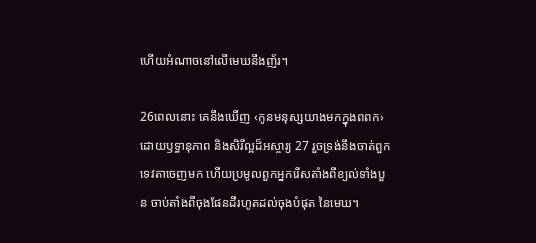ហើយអំណាចនៅលើមេឃនឹងញ័រ។

26ពេលនោះ គេនឹងឃើញ ‹កូនមនុស្សយាងមកក្នុងពពក› ដោយឫទ្ធានុភាព និងសិរីល្អដ៏អស្ចារ្យ 27 រួចទ្រង់នឹងចាត់ពួកទេវតាចេញមក ហើយប្រមូលពួកអ្នករើសតាំងពីខ្យល់ទាំងបួន ចាប់តាំងពីចុងផែនដីរហូតដល់ចុងបំផុត នៃមេឃ។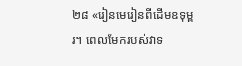២៨ «រៀនមេរៀនពីដើមឧទុម្ពរ។ ពេលមែករបស់វាទ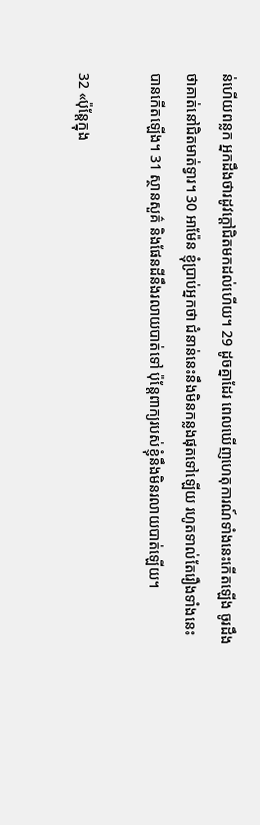ន់ហើយពន្លក អ្នកដឹងថារដូវក្ដៅជិតមកដល់ហើយ។ 29 ដូចគ្នាដែរ ពេលឃើញហេតុការណ៍ទាំងនេះកើតឡើង ចូរដឹងថាគាត់នៅជិតមាត់ទ្វារ។ 30 អាម៉ែន ខ្ញុំប្រាប់អ្នកថា ជំនាន់នេះនឹងមិនកន្លងផុតទៅឡើយ រហូតទាល់តែរឿងទាំងនេះបានកើតឡើង។ 31 ស្ថានសួគ៌ និងផែនដីនឹងរលាយបាត់ទៅ ប៉ុន្តែពាក្យរបស់ខ្ញុំនឹងមិនរលាយបាត់ឡើយ។

32 «ប៉ុន្តែក្នុង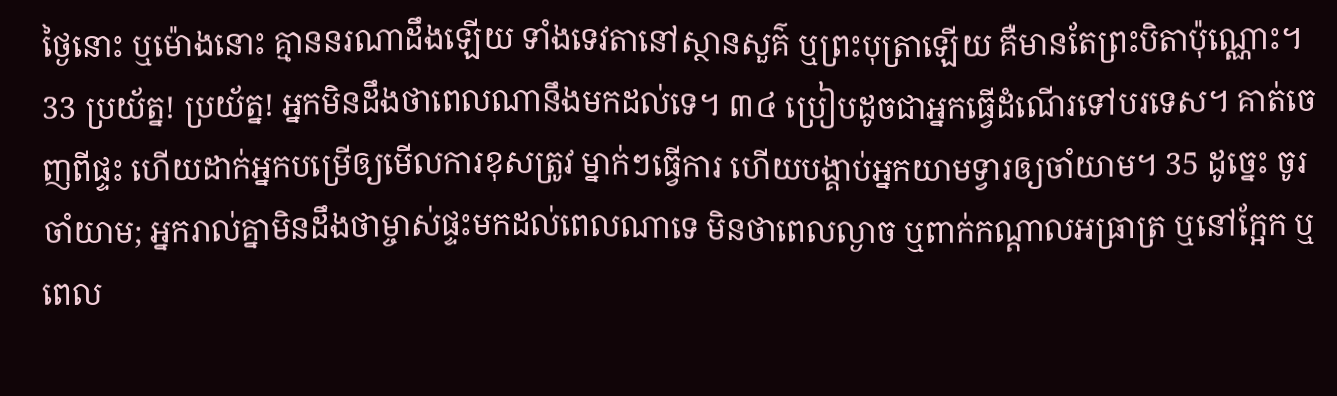ថ្ងៃនោះ ឬម៉ោងនោះ គ្មាននរណាដឹងឡើយ ទាំងទេវតានៅស្ថានសួគ៌ ឬព្រះបុត្រាឡើយ គឺមានតែព្រះបិតាប៉ុណ្ណោះ។ 33 ប្រយ័ត្ន! ប្រយ័ត្ន! អ្នកមិនដឹងថាពេលណានឹងមកដល់ទេ។ ៣៤ ប្រៀបដូចជាអ្នកធ្វើដំណើរទៅបរទេស។ គាត់ចេញពីផ្ទះ ហើយដាក់អ្នកបម្រើឲ្យមើលការខុសត្រូវ ម្នាក់ៗធ្វើការ ហើយបង្គាប់អ្នកយាមទ្វារឲ្យចាំយាម។ 35 ដូច្នេះ ចូរចាំយាម; អ្នករាល់គ្នាមិនដឹងថាម្ចាស់ផ្ទះមកដល់ពេលណាទេ មិនថាពេលល្ងាច ឬពាក់កណ្ដាលអធ្រាត្រ ឬនៅក្អែក ឬពេល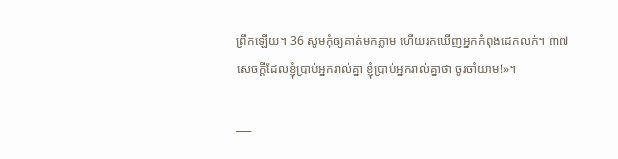ព្រឹកឡើយ។ 36 សូមកុំឲ្យគាត់មកភ្លាម ហើយរកឃើញអ្នកកំពុងដេកលក់។ ៣៧ សេចក្ដីដែលខ្ញុំប្រាប់អ្នករាល់គ្នា ខ្ញុំប្រាប់អ្នករាល់គ្នាថា ចូរចាំយាម!»។

___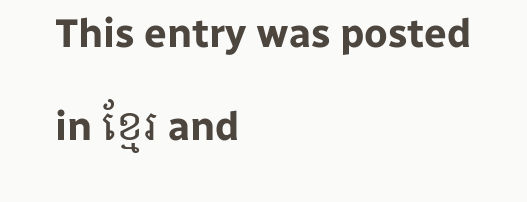This entry was posted in ខ្មែរ and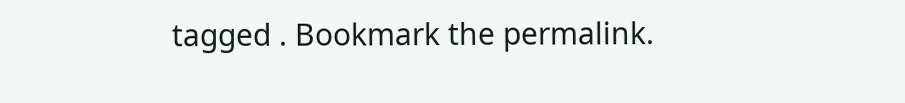tagged . Bookmark the permalink.